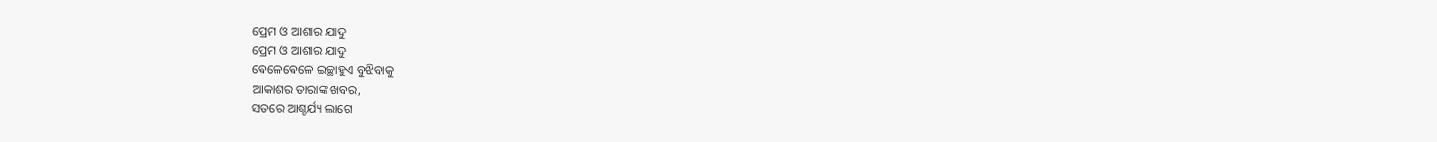ପ୍ରେମ ଓ ଆଶାର ଯାଦୁ
ପ୍ରେମ ଓ ଆଶାର ଯାଦୁ
ଵେଳେଵେଳେ ଇଚ୍ଛାହୁଏ ବୁଝିବାକୁ
ଆକାଶର ତାରାଙ୍କ ଖବର,
ସତରେ ଆଶ୍ଚର୍ଯ୍ୟ ଲାଗେ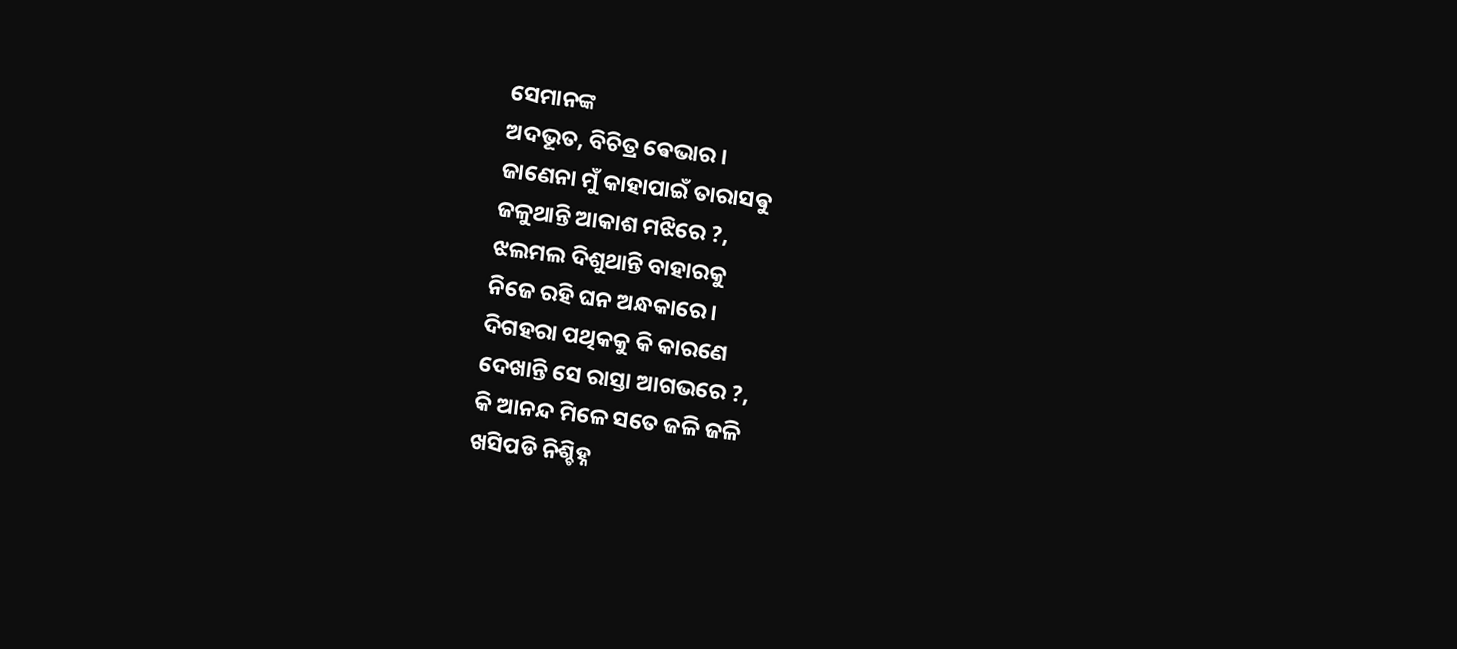ସେମାନଙ୍କ
ଅଦଭୂତ, ବିଚିତ୍ର ଵେଭାର ।
ଜାଣେନା ମୁଁ କାହାପାଇଁ ତାରାସଵୁ
ଜଳୁଥାନ୍ତି ଆକାଶ ମଝିରେ ?,
ଝଲମଲ ଦିଶୁଥାନ୍ତି ବାହାରକୁ
ନିଜେ ରହି ଘନ ଅନ୍ଧକାରେ ।
ଦିଗହରା ପଥିକକୁ କି କାରଣେ
ଦେଖାନ୍ତି ସେ ରାସ୍ତା ଆଗଭରେ ?,
କି ଆନନ୍ଦ ମିଳେ ସତେ ଜଳି ଜଳି
ଖସିପଡି ନିଶ୍ଚିହ୍ନ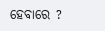ହେବାରେ ?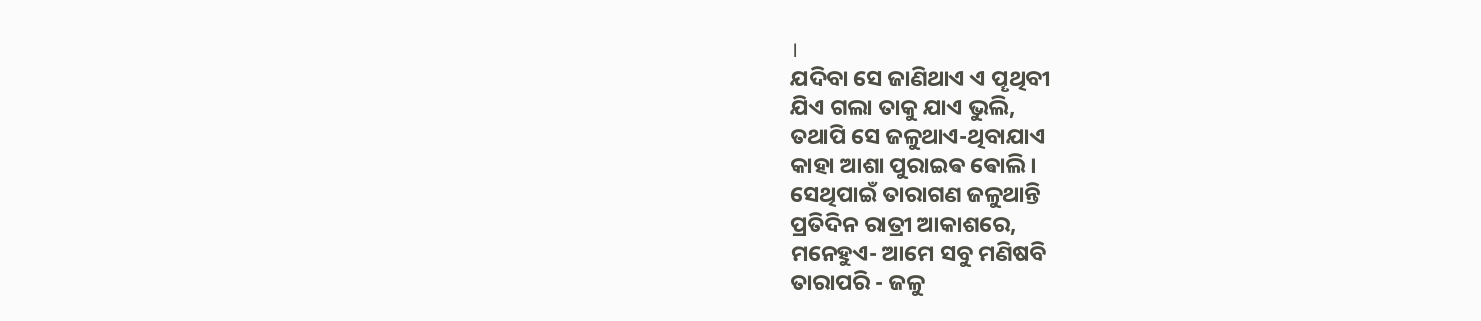।
ଯଦିବା ସେ ଜାଣିଥାଏ ଏ ପୄଥିବୀ
ଯିଏ ଗଲା ତାକୁ ଯାଏ ଭୁଲି,
ତଥାପି ସେ ଜଳୁଥାଏ-ଥିବାଯାଏ
କାହା ଆଶା ପୁରାଇଵ ଵୋଲି ।
ସେଥିପାଇଁ ତାରାଗଣ ଜଳୁଥାନ୍ତି
ପ୍ରତିଦିନ ରାତ୍ରୀ ଆକାଶରେ,
ମନେହୁଏ- ଆମେ ସବୁ ମଣିଷବି
ତାରାପରି - ଜଳୁ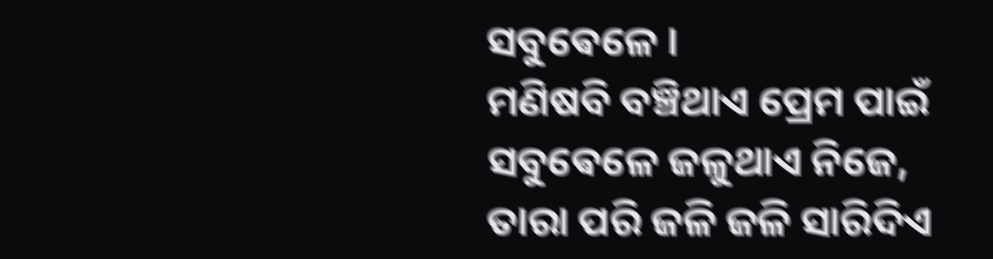ସବୁଵେଳେ ।
ମଣିଷବି ବଞ୍ଚିଥାଏ ପ୍ରେମ ପାଇଁ
ସବୁଵେଳେ ଜଳୁଥାଏ ନିଜେ,
ତାରା ପରି ଜଳି ଜଳି ସାରିଦିଏ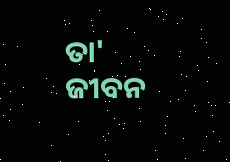ତା' ଜୀବନ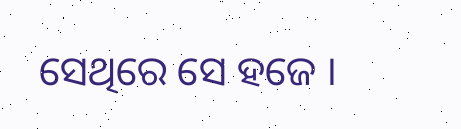ସେଥିରେ ସେ ହଜେ ।